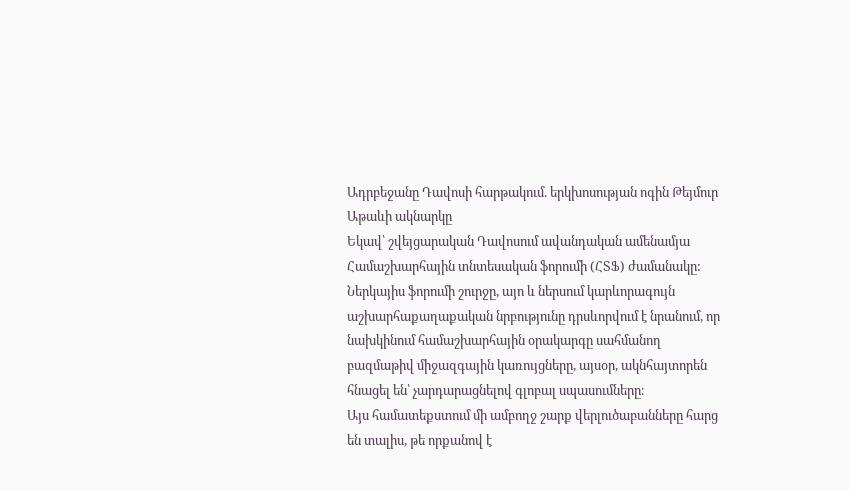Ադրբեջանը Դավոսի հարթակում. երկխոսության ոգին Թեյմուր Աթաևի ակնարկը
Եկավ՝ շվեյցարական Դավոսում ավանդական ամենամյա Համաշխարհային տնտեսական ֆորումի (ՀՏՖ) ժամանակը: Ներկայիս ֆորումի շուրջը, այո և ներսում կարևորագույն աշխարհաքաղաքական նրբությունը դրսևորվում է նրանում, որ նախկինում համաշխարհային օրակարգը սահմանող բազմաթիվ միջազգային կառույցները, այսօր, ակնհայտորեն հնացել են՝ չարդարացնելով գլոբալ սպասումները։
Այս համատեքստում մի ամբողջ շարք վերլուծաբանները հարց են տալիս, թե որքանով է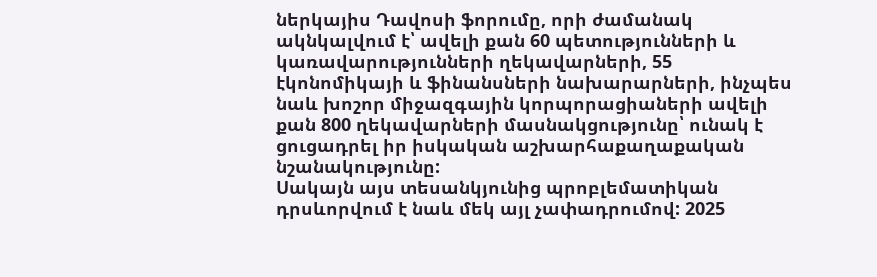ներկայիս Դավոսի ֆորումը, որի ժամանակ ակնկալվում է՝ ավելի քան 60 պետությունների և կառավարությունների ղեկավարների, 55 էկոնոմիկայի և ֆինանսների նախարարների, ինչպես նաև խոշոր միջազգային կորպորացիաների ավելի քան 800 ղեկավարների մասնակցությունը՝ ունակ է ցուցադրել իր իսկական աշխարհաքաղաքական նշանակությունը:
Սակայն այս տեսանկյունից պրոբլեմատիկան դրսևորվում է նաև մեկ այլ չափադրումով: 2025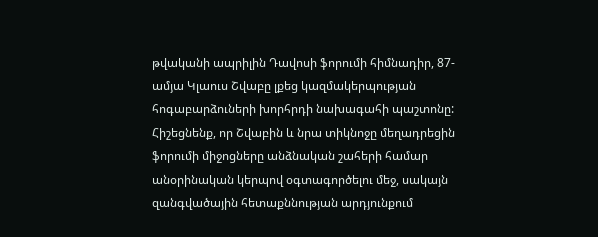թվականի ապրիլին Դավոսի ֆորումի հիմնադիր, 87-ամյա Կլաուս Շվաբը լքեց կազմակերպության հոգաբարձուների խորհրդի նախագահի պաշտոնը: Հիշեցնենք, որ Շվաբին և նրա տիկնոջը մեղադրեցին ֆորումի միջոցները անձնական շահերի համար անօրինական կերպով օգտագործելու մեջ, սակայն զանգվածային հետաքննության արդյունքում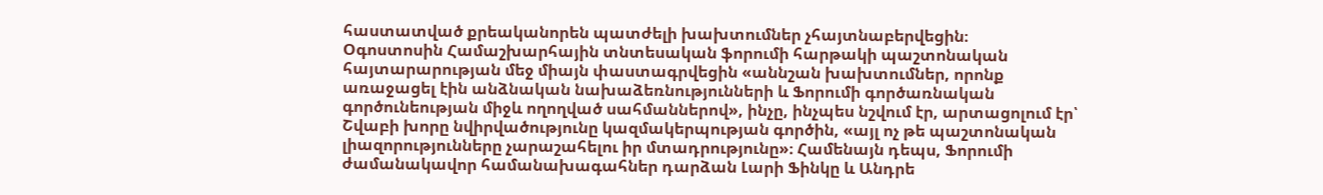հաստատված քրեականորեն պատժելի խախտումներ չհայտնաբերվեցին։
Օգոստոսին Համաշխարհային տնտեսական ֆորումի հարթակի պաշտոնական հայտարարության մեջ միայն փաստագրվեցին «աննշան խախտումներ, որոնք առաջացել էին անձնական նախաձեռնությունների և Ֆորումի գործառնական գործունեության միջև ողողված սահմաններով», ինչը, ինչպես նշվում էր, արտացոլում էր՝ Շվաբի խորը նվիրվածությունը կազմակերպության գործին, «այլ ոչ թե պաշտոնական լիազորությունները չարաշահելու իր մտադրությունը»։ Համենայն դեպս, Ֆորումի ժամանակավոր համանախագահներ դարձան Լարի Ֆինկը և Անդրե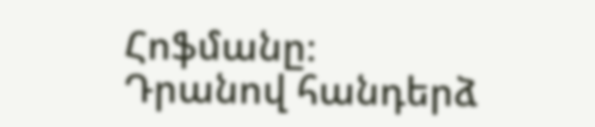Հոֆմանը։
Դրանով հանդերձ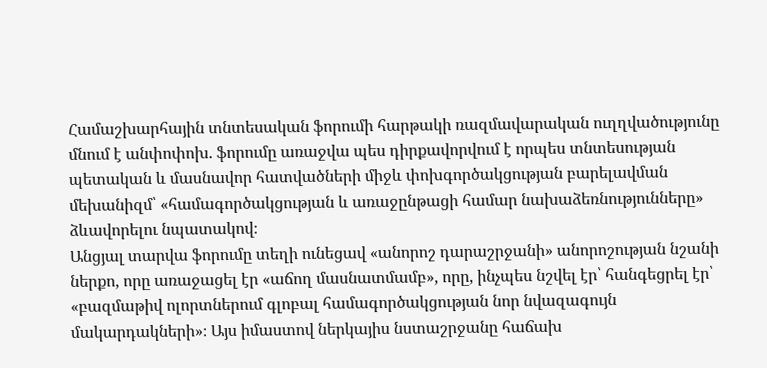Համաշխարհային տնտեսական ֆորումի հարթակի ռազմավարական ուղղվածությունը մնում է անփոփոխ. ֆորումը առաջվա պես դիրքավորվում է որպես տնտեսության պետական և մասնավոր հատվածների միջև փոխգործակցության բարելավման մեխանիզմ՝ «համագործակցության և առաջընթացի համար նախաձեռնությունները» ձևավորելու նպատակով։
Անցյալ տարվա ֆորումը տեղի ունեցավ «անորոշ դարաշրջանի» անորոշության նշանի ներքո, որը առաջացել էր «աճող մասնատմամբ», որը, ինչպես նշվել էր՝ հանգեցրել էր՝ «բազմաթիվ ոլորտներում գլոբալ համագործակցության նոր նվազագույն մակարդակների»։ Այս իմաստով ներկայիս նստաշրջանը հաճախ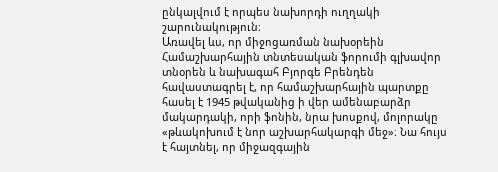ընկալվում է որպես նախորդի ուղղակի շարունակություն։
Առավել ևս, որ միջոցառման նախօրեին Համաշխարհային տնտեսական ֆորումի գլխավոր տնօրեն և նախագահ Բյորգե Բրենդեն հավաստագրել է, որ համաշխարհային պարտքը հասել է 1945 թվականից ի վեր ամենաբարձր մակարդակի, որի ֆոնին, նրա խոսքով, մոլորակը «թևակոխում է նոր աշխարհակարգի մեջ»։ Նա հույս է հայտնել, որ միջազգային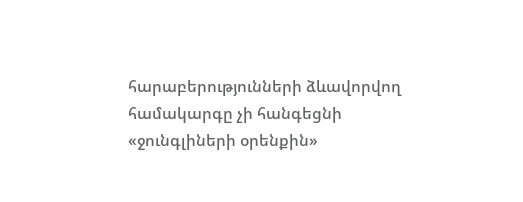հարաբերությունների ձևավորվող համակարգը չի հանգեցնի «ջունգլիների օրենքին»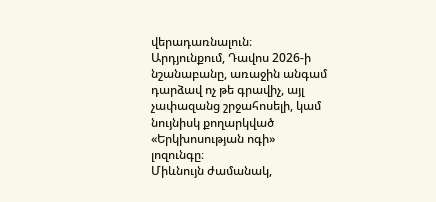վերադառնալուն։ Արդյունքում, Դավոս 2026-ի նշանաբանը, առաջին անգամ դարձավ ոչ թե գրավիչ, այլ չափազանց շրջահոսելի, կամ նույնիսկ քողարկված «Երկխոսության ոգի» լոզունգը։
Միևնույն ժամանակ,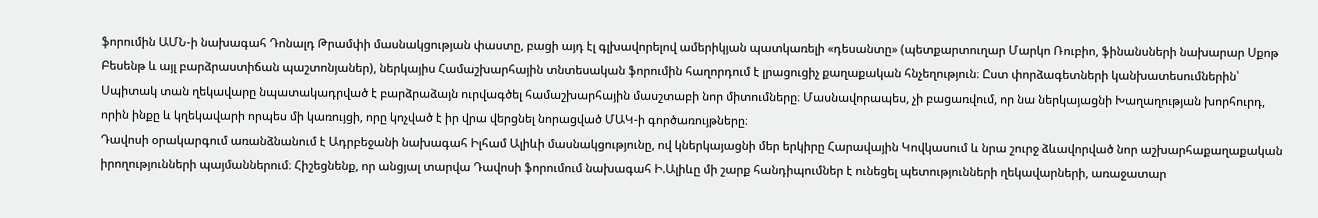ֆորումին ԱՄՆ-ի նախագահ Դոնալդ Թրամփի մասնակցության փաստը, բացի այդ էլ գլխավորելով ամերիկյան պատկառելի «դեսանտը» (պետքարտուղար Մարկո Ռուբիո, ֆինանսների նախարար Սքոթ Բեսենթ և այլ բարձրաստիճան պաշտոնյաներ), ներկայիս Համաշխարհային տնտեսական ֆորումին հաղորդում է լրացուցիչ քաղաքական հնչեղություն։ Ըստ փորձագետների կանխատեսումներին՝ Սպիտակ տան ղեկավարը նպատակադրված է բարձրաձայն ուրվագծել համաշխարհային մասշտաբի նոր միտումները։ Մասնավորապես, չի բացառվում, որ նա ներկայացնի Խաղաղության խորհուրդ, որին ինքը և կղեկավարի որպես մի կառույցի, որը կոչված է իր վրա վերցնել նորացված ՄԱԿ-ի գործառույթները։
Դավոսի օրակարգում առանձնանում է Ադրբեջանի նախագահ Իլհամ Ալիևի մասնակցությունը, ով կներկայացնի մեր երկիրը Հարավային Կովկասում և նրա շուրջ ձևավորված նոր աշխարհաքաղաքական իրողությունների պայմաններում։ Հիշեցնենք, որ անցյալ տարվա Դավոսի ֆորումում նախագահ Ի.Ալիևը մի շարք հանդիպումներ է ունեցել պետությունների ղեկավարների, առաջատար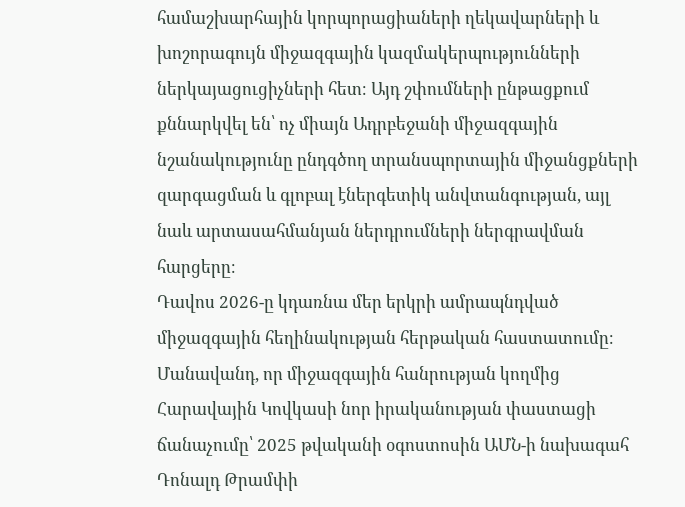համաշխարհային կորպորացիաների ղեկավարների և խոշորագույն միջազգային կազմակերպությունների ներկայացուցիչների հետ։ Այդ շփումների ընթացքում քննարկվել են՝ ոչ միայն Ադրբեջանի միջազգային նշանակությունը ընդգծող տրանսպորտային միջանցքների զարգացման և գլոբալ էներգետիկ անվտանգության, այլ նաև արտասահմանյան ներդրումների ներգրավման հարցերը։
Դավոս 2026-ը կդառնա մեր երկրի ամրապնդված միջազգային հեղինակության հերթական հաստատումը։ Մանավանդ, որ միջազգային հանրության կողմից Հարավային Կովկասի նոր իրականության փաստացի ճանաչումը՝ 2025 թվականի օգոստոսին ԱՄՆ-ի նախագահ Դոնալդ Թրամփի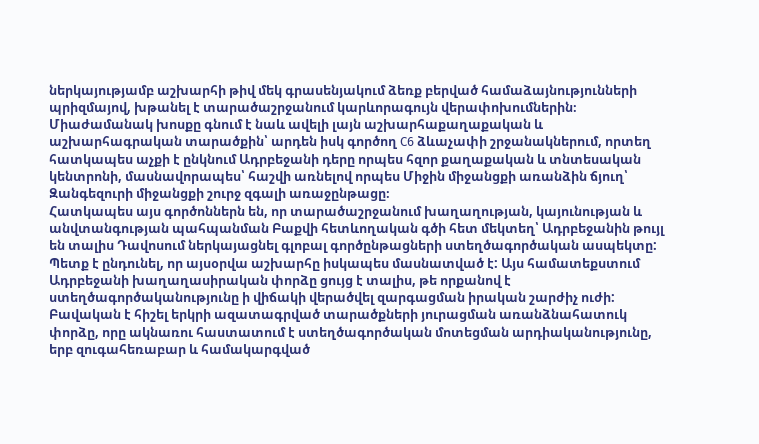ներկայությամբ աշխարհի թիվ մեկ գրասենյակում ձեռք բերված համաձայնությունների պրիզմայով, խթանել է տարածաշրջանում կարևորագույն վերափոխումներին։ Միաժամանակ խոսքը գնում է նաև ավելի լայն աշխարհաքաղաքական և աշխարհագրական տարածքին՝ արդեն իսկ գործող C6 ձևաչափի շրջանակներում, որտեղ հատկապես աչքի է ընկնում Ադրբեջանի դերը որպես հզոր քաղաքական և տնտեսական կենտրոնի, մասնավորապես՝ հաշվի առնելով որպես Միջին միջանցքի առանձին ճյուղ՝ Զանգեզուրի միջանցքի շուրջ զգալի առաջընթացը։
Հատկապես այս գործոններն են, որ տարածաշրջանում խաղաղության, կայունության և անվտանգության պահպանման Բաքվի հետևողական գծի հետ մեկտեղ՝ Ադրբեջանին թույլ են տալիս Դավոսում ներկայացնել գլոբալ գործընթացների ստեղծագործական ասպեկտը: Պետք է ընդունել, որ այսօրվա աշխարհը իսկապես մասնատված է: Այս համատեքստում Ադրբեջանի խաղաղասիրական փորձը ցույց է տալիս, թե որքանով է ստեղծագործականությունը ի վիճակի վերածվել զարգացման իրական շարժիչ ուժի: Բավական է հիշել երկրի ազատագրված տարածքների յուրացման առանձնահատուկ փորձը, որը ակնառու հաստատում է ստեղծագործական մոտեցման արդիականությունը, երբ զուգահեռաբար և համակարգված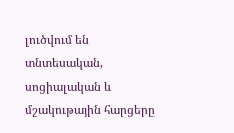լուծվում են տնտեսական, սոցիալական և մշակութային հարցերը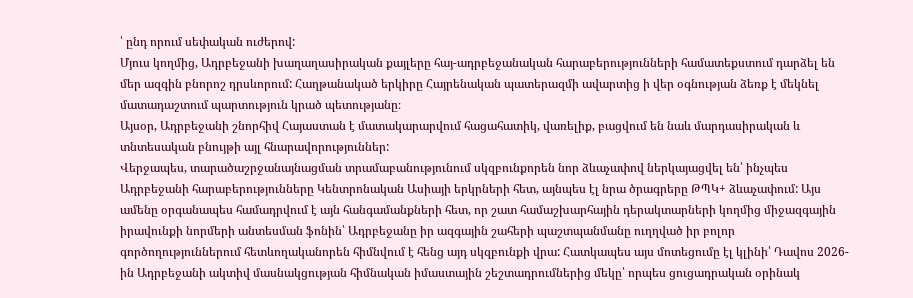՝ ընդ որում սեփական ուժերով:
Մյուս կողմից, Ադրբեջանի խաղաղասիրական քայլերը հայ-ադրբեջանական հարաբերությունների համատեքստում դարձել են մեր ազգին բնորոշ դրսևորում: Հաղթանակած երկիրը Հայրենական պատերազմի ավարտից ի վեր օգնության ձեռք է մեկնել մատադաշտում պարտություն կրած պետությանը։
Այսօր, Ադրբեջանի շնորհիվ Հայաստան է մատակարարվում հացահատիկ, վառելիք, բացվում են նաև մարդասիրական և տնտեսական բնույթի այլ հնարավորություններ:
Վերջապես, տարածաշրջանայնացման տրամաբանությունում սկզբունքորեն նոր ձևաչափով ներկայացվել են՝ ինչպես Ադրբեջանի հարաբերությունները Կենտրոնական Ասիայի երկրների հետ, այնպես էլ նրա ծրագրերը ԹՊԿ+ ձևաչափում: Այս ամենը օրգանապես համադրվում է այն հանգամանքների հետ, որ շատ համաշխարհային դերակտարների կողմից միջազգային իրավունքի նորմերի անտեսման ֆոնին՝ Ադրբեջանը իր ազգային շահերի պաշտպանմանը ուղղված իր բոլոր գործողություններում հետևողականորեն հիմնվում է հենց այդ սկզբունքի վրա: Հատկապես այս մոտեցումը էլ կլինի՝ Դավոս 2026-ին Ադրբեջանի ակտիվ մասնակցության հիմնական իմաստային շեշտադրումներից մեկը՝ որպես ցուցադրական օրինակ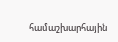համաշխարհային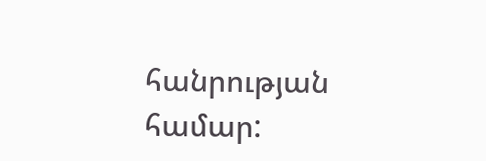հանրության համար: